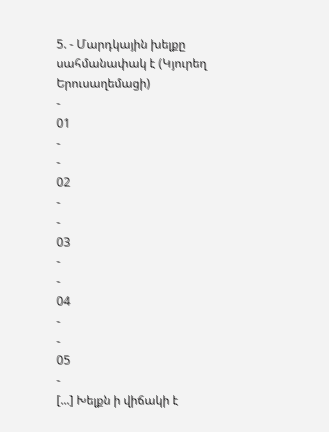5. - Մարդկային խելքը սահմանափակ է (Կյուրեղ Երուսաղեմացի)
-
01
-
-
02
-
-
03
-
-
04
-
-
05
-
[...] Խելքն ի վիճակի է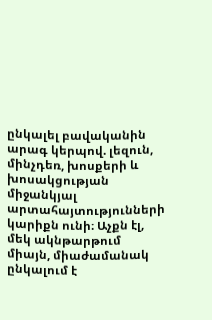ընկալել բավականին արագ կերպով. լեզուն, մինչդեռ, խոսքերի և խոսակցության միջանկյալ արտահայտությունների կարիքն ունի։ Աչքն էլ, մեկ ակնթարթում միայն, միաժամանակ ընկալում է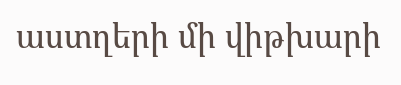աստղերի մի վիթխարի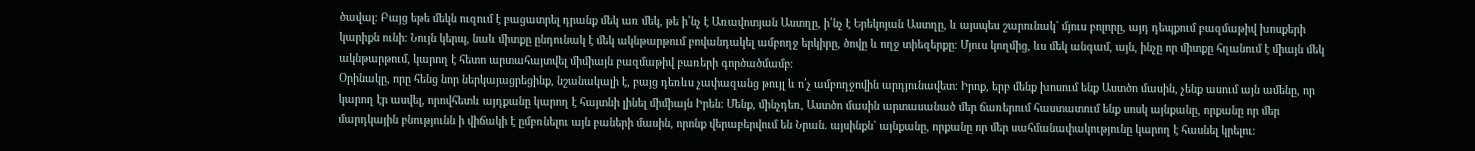ծավալ։ Բայց եթե մեկն ուզում է բացատրել դրանք մեկ առ մեկ, թե ի՛նչ է Առավոտյան Աստղը, ի՛նչ է Երեկոյան Աստղը, և այսպես շարունակ` մյուս բոլորը, այդ դեպքում բազմաթիվ խոսքերի կարիքն ունի։ Նույն կերպ, նաև միտքը ընդունակ է մեկ ակնթարթում բովանդակել ամբողջ երկիրը, ծովը և ողջ տիեզերքը։ Մյուս կողմից, ևս մեկ անգամ, այն, ինչը որ միտքը հղանում է միայն մեկ ակնթարթում, կարող է հետո արտահայտվել միմիայն բազմաթիվ բառերի գործածմամբ։
Օրինակը, որը հենց նոր ներկայացրեցինք, նշանակալի է, բայց դեռևս չափազանց թույլ և ո՛չ ամբողջովին արդյունավետ։ Իրոք, երբ մենք խոսում ենք Աստծո մասին, չենք ասում այն ամենը, որ կարող էր ասվել, որովհետև այդքանը կարող է հայտնի լինել միմիայն Իրեն։ Մենք, մինչդեռ, Աստծո մասին արտասանած մեր ճառերում հաստատում ենք սոսկ այնքանը, որքանը որ մեր մարդկային բնությունն ի վիճակի է ըմբռնելու այն բաների մասին, որոնք վերաբերվում են Նրան. այսինքն` այնքանը, որքանը որ մեր սահմանափակությունը կարող է հասնել կրելու։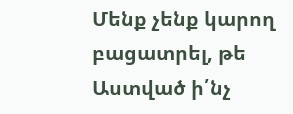Մենք չենք կարող բացատրել, թե Աստված ի՛նչ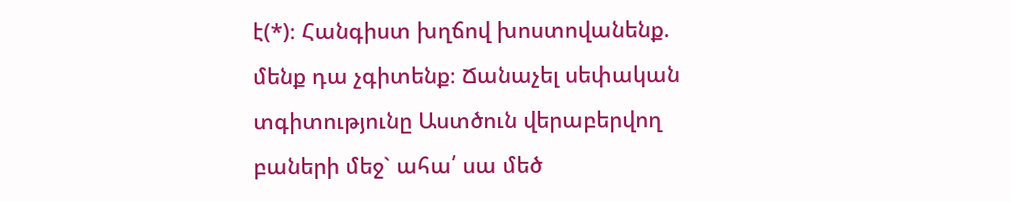է(*)։ Հանգիստ խղճով խոստովանենք. մենք դա չգիտենք։ Ճանաչել սեփական տգիտությունը Աստծուն վերաբերվող բաների մեջ` ահա՛ սա մեծ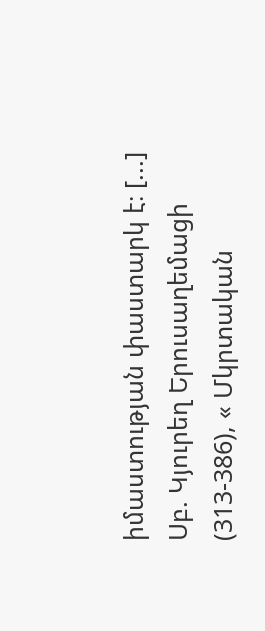իմաստության փաստարկ է։ [...]
Սբ. Կյուրեղ Երուսաղեմացի (313-386), « Մկրտական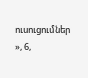ուսուցումներ », 6,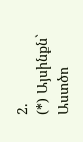2.
(*) Այսինքն` Աստծո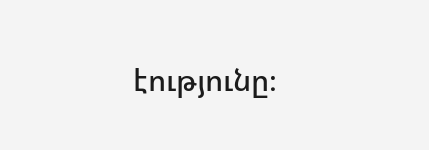էությունը։